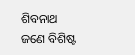ଶିବନାଥ ଜଣେ ବିଶିଷ୍ଟ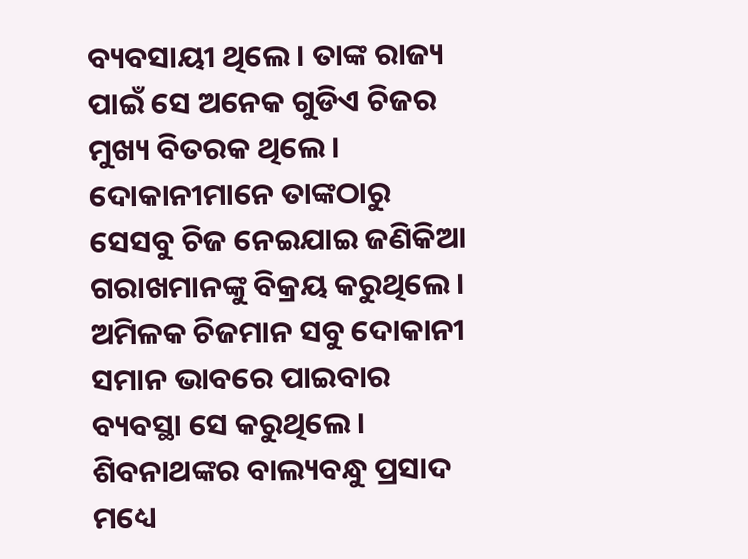ବ୍ୟବସାୟୀ ଥିଲେ । ତାଙ୍କ ରାଜ୍ୟ ପାଇଁ ସେ ଅନେକ ଗୁଡିଏ ଚିଜର ମୁଖ୍ୟ ବିତରକ ଥିଲେ । ଦୋକାନୀମାନେ ତାଙ୍କଠାରୁ ସେସବୁ ଚିଜ ନେଇଯାଇ ଜଣିକିଆ ଗରାଖମାନଙ୍କୁ ବିକ୍ରୟ କରୁଥିଲେ । ଅମିଳକ ଚିଜମାନ ସବୁ ଦୋକାନୀ ସମାନ ଭାବରେ ପାଇବାର ବ୍ୟବସ୍ଥା ସେ କରୁଥିଲେ ।
ଶିବନାଥଙ୍କର ବାଲ୍ୟବନ୍ଧୁ ପ୍ରସାଦ ମଧ୍ୟେ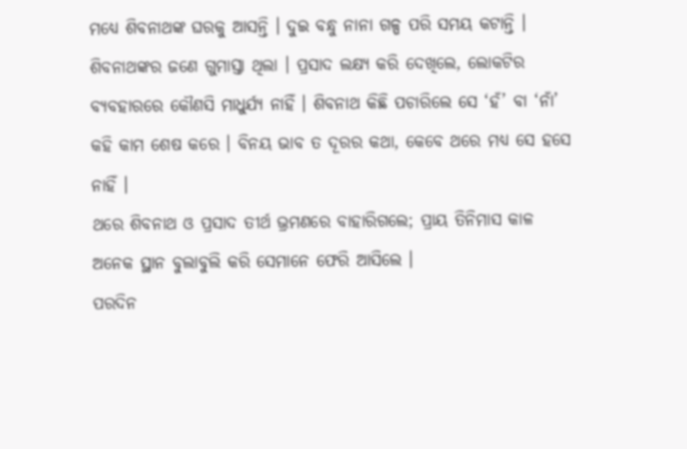ମଧ୍ୟେ ଶିବନାଥଙ୍କ ଘରକୁ ଆସନ୍ତି । ଦୁଇ ବନ୍ଧୁ ନାନା ଗଳ୍ପ ପରି ସମୟ କଟାନ୍ତି ।
ଶିବନାଥଙ୍କର ଜଣେ ଗୁମାସ୍ତା ଥିଲା । ପ୍ରସାଦ ଲକ୍ଷ୍ୟ କରି ଦେଖିଲେ, ଲୋକଟିର ବ୍ୟବହାରରେ କୌଣସି ମାଧୁର୍ଯ୍ୟ ନାହିଁ । ଶିବନାଥ କିଛି ପଚାରିଲେ ସେ ‘ହଁ’ ବା ‘ନାଁ’ କହି କାମ ଶେଷ କରେ । ବିନୟ ଭାବ ତ ଦୂରର କଥା, କେବେ ଥରେ ମଧ୍ୟ ସେ ହସେ ନାହିଁ ।
ଥରେ ଶିବନାଥ ଓ ପ୍ରସାଦ ତୀର୍ଥ ଭ୍ରମଣରେ ବାହାରିଗଲେ; ପ୍ରାୟ ତିନିମାସ କାଳ ଅନେକ ସ୍ଥାନ ବୁଲାବୁଲି କରି ସେମାନେ ଫେରି ଆସିଲେ ।
ପରଦିନ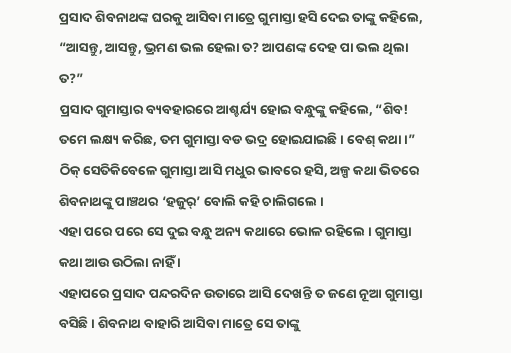ପ୍ରସାଦ ଶିବନାଥଙ୍କ ଘରକୁ ଆସିବା ମାତ୍ରେ ଗୁମାସ୍ତା ହସି ଦେଇ ତାଙ୍କୁ କହିଲେ, “ଆସନ୍ତୁ, ଆସନ୍ତୁ, ଭ୍ରମଣ ଭଲ ହେଲା ତ? ଆପଣଙ୍କ ଦେହ ପା ଭଲ ଥିଲା ତ?”
ପ୍ରସାଦ ଗୁମାସ୍ତାର ବ୍ୟବହାରରେ ଆଶ୍ଚର୍ଯ୍ୟ ହୋଇ ବନ୍ଧୁଙ୍କୁ କହିଲେ, “ଶିବ! ତମେ ଲକ୍ଷ୍ୟ କରିଛ, ତମ ଗୁମାସ୍ତା ବଡ ଭଦ୍ର ହୋଇଯାଇଛି । ବେଶ୍ କଥା ।”
ଠିକ୍ ସେତିକିବେଳେ ଗୁମାସ୍ତା ଆସି ମଧୁର ଭାବରେ ହସି, ଅଳ୍ପ କଥା ଭିତରେ ଶିବନାଥଙ୍କୁ ପାଞ୍ଚଥର ‘ହଜୁର୍’ ବୋଲି କହି ଚାଲିଗଲେ ।
ଏହା ପରେ ପରେ ସେ ଦୁଇ ବନ୍ଧୁ ଅନ୍ୟ କଥାରେ ଭୋଳ ରହିଲେ । ଗୁମାସ୍ତା କଥା ଆଉ ଉଠିଲା ନାହିଁ ।
ଏହାପରେ ପ୍ରସାଦ ପନ୍ଦରଦିନ ଉତାରେ ଆସି ଦେଖନ୍ତି ତ ଜଣେ ନୂଆ ଗୁମାସ୍ତା ବସିଛି । ଶିବନାଥ ବାହାରି ଆସିବା ମାତ୍ରେ ସେ ତାଙ୍କୁ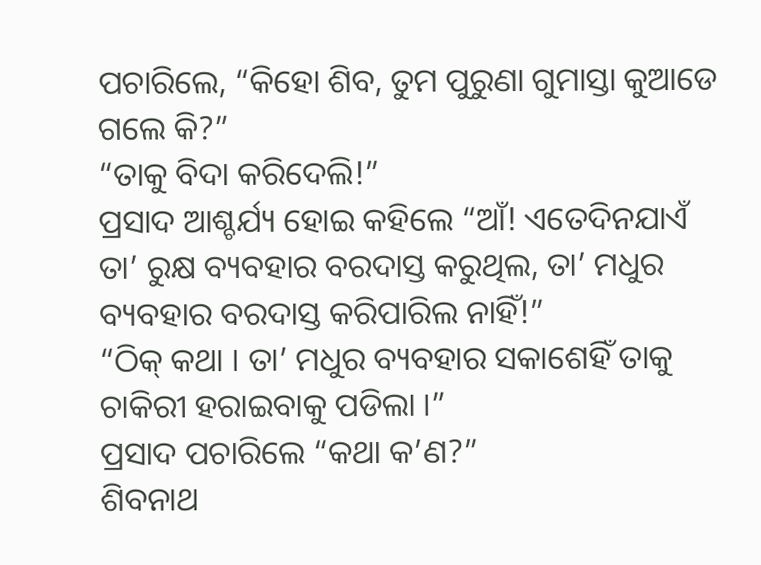ପଚାରିଲେ, “କିହୋ ଶିବ, ତୁମ ପୁରୁଣା ଗୁମାସ୍ତା କୁଆଡେ ଗଲେ କି?”
“ତାକୁ ବିଦା କରିଦେଲି!”
ପ୍ରସାଦ ଆଶ୍ଚର୍ଯ୍ୟ ହୋଇ କହିଲେ “ଆଁ! ଏତେଦିନଯାଏଁ ତା’ ରୁକ୍ଷ ବ୍ୟବହାର ବରଦାସ୍ତ କରୁଥିଲ, ତା’ ମଧୁର ବ୍ୟବହାର ବରଦାସ୍ତ କରିପାରିଲ ନାହିଁ!”
“ଠିକ୍ କଥା । ତା’ ମଧୁର ବ୍ୟବହାର ସକାଶେହିଁ ତାକୁ ଚାକିରୀ ହରାଇବାକୁ ପଡିଲା ।”
ପ୍ରସାଦ ପଚାରିଲେ “କଥା କ’ଣ?”
ଶିବନାଥ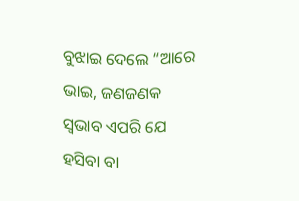ବୁଝାଇ ଦେଲେ “ଆରେ ଭାଇ, ଜଣଜଣକ ସ୍ୱଭାବ ଏପରି ଯେ ହସିବା ବା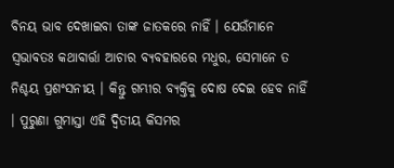ବିନୟ ଭାବ ଦେଖାଇବା ତାଙ୍କ ଜାତକରେ ନାହିଁ । ଯେଉଁମାନେ ସ୍ୱଭାବତଃ କଥାବାର୍ତ୍ତା ଆଚାର ବ୍ୟବହାରରେ ମଧୁର, ସେମାନେ ତ ନିଶ୍ଚୟ ପ୍ରଶଂସନୀୟ । କିନ୍ତୁ ଗମ୍ଭୀର ବ୍ୟକ୍ତିକୁ ଦୋଷ ଦେଇ ହେବ ନାହିଁ । ପୁରୁଣା ଗୁମାସ୍ତା ଏହି ଦ୍ୱିତୀୟ କିସମର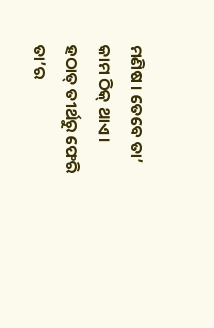ମଣିଷ । ତେବେ ତା’ କାମ ଠିକ୍ ଥାଏ । ହଠାତ୍ ତୀର୍ଥରୁ ଫେରି ତା’ର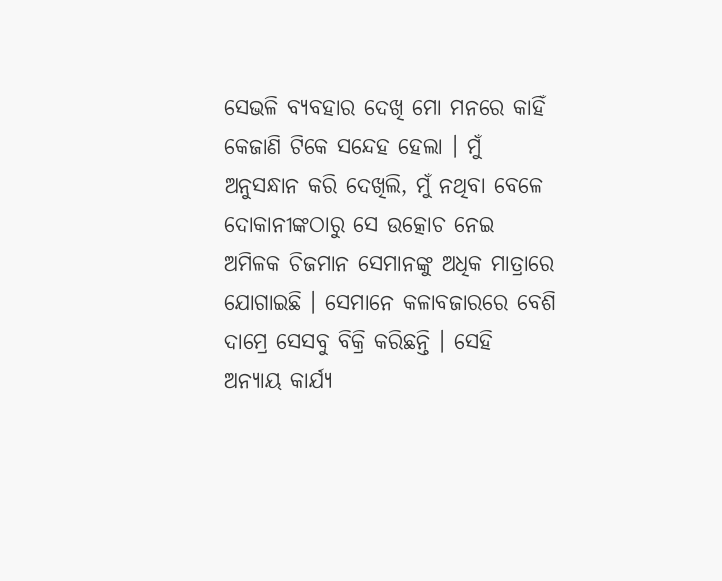ସେଭଳି ବ୍ୟବହାର ଦେଖି ମୋ ମନରେ କାହିଁ କେଜାଣି ଟିକେ ସନ୍ଦେହ ହେଲା । ମୁଁ ଅନୁସନ୍ଧାନ କରି ଦେଖିଲି, ମୁଁ ନଥିବା ବେଳେ ଦୋକାନୀଙ୍କଠାରୁ ସେ ଉତ୍କୋଚ ନେଇ ଅମିଳକ ଚିଜମାନ ସେମାନଙ୍କୁ ଅଧିକ ମାତ୍ରାରେ ଯୋଗାଇଛି । ସେମାନେ କଳାବଜାରରେ ବେଶି ଦାମ୍ରେ ସେସବୁ ବିକ୍ରି କରିଛନ୍ତି । ସେହି ଅନ୍ୟାୟ କାର୍ଯ୍ୟ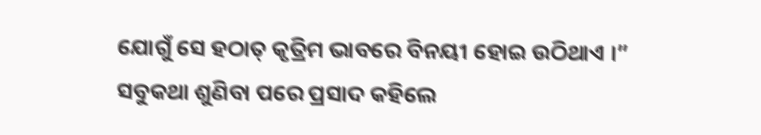ଯୋଗୁଁ ସେ ହଠାତ୍ କୃତ୍ରିମ ଭାବରେ ବିନୟୀ ହୋଇ ଉଠିଥାଏ ।”
ସବୁକଥା ଶୁଣିବା ପରେ ପ୍ରସାଦ କହିଲେ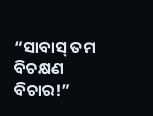“ସାବାସ୍ ତମ ବିଚକ୍ଷଣ ବିଚାର!”